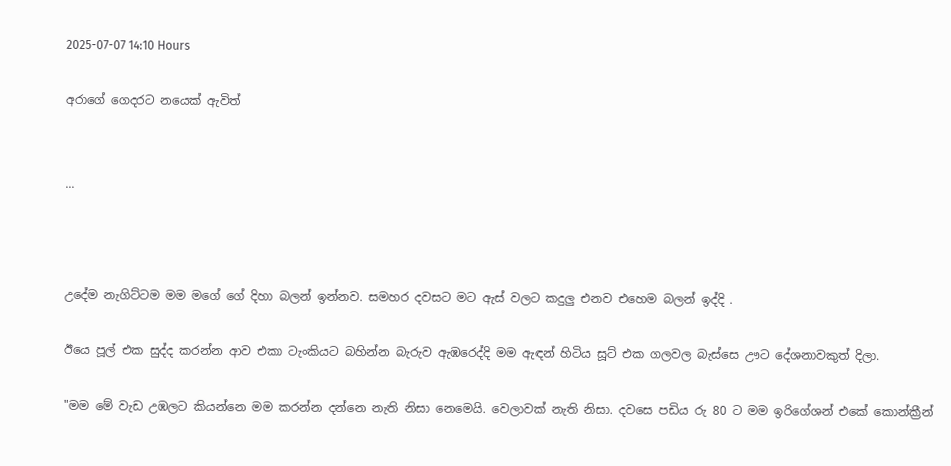2025-07-07 14:10 Hours

අරාගේ ගෙදරට නයෙක් ඇවිත්


...



උදේම නැගිට්ටම මම මගේ ගේ දිහා බලන් ඉන්නව. සමහර දවසට මට ඇස් වලට කදුලු එනව එහෙම බලන් ඉද්දි .

ඊයෙ පූල් එක සුද්ද කරන්න ආව එකා ටැංකියට බහින්න බැරුව ඇඹරෙද්දි මම ඇඳන් හිටිය සූට් එක ගලවල බැස්සෙ ඌට දේශනාවකුත් දිලා.

"මම මේ වැඩ උඹලට කියන්නෙ මම කරන්න දන්නෙ නැති නිසා නෙමෙයි. වෙලාවක් නැති නිසා. දවසෙ පඩිය රු 80 ට මම ඉරිගේශන් එකේ කොන්ක්‍රීන්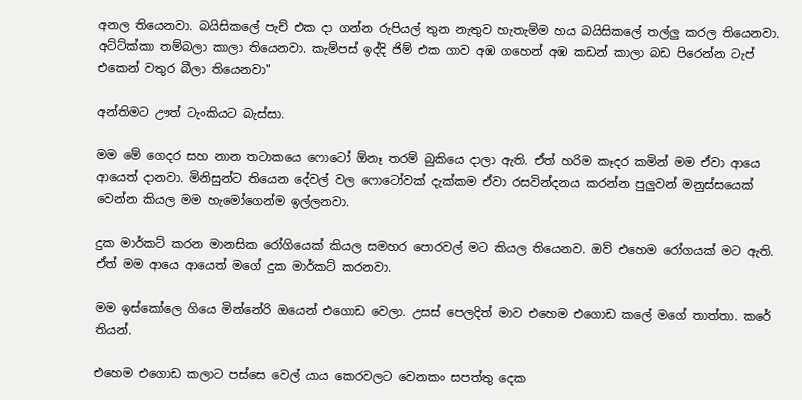අනල තියෙනවා. බයිසිකලේ පැච් එක දා ගන්න රුපියල් තුන නැතුව හැතැම්ම හය බයිසිකලේ තල්ලු කරල තියෙනවා. අට්ට්ක්කා තම්බලා කාලා තියෙනවා. කැම්පස් ඉද්දි ජිම් එක ගාව අඹ ගහෙන් අඹ කඩන් කාලා බඩ පිරෙන්න ටැප් එකෙන් වතුර බීලා තියෙනවා"

අන්තිමට ඌත් ටැංකියට බැස්සා.

මම මේ ගෙදර සහ නාන තටාකයෙ ෆොටෝ ඕනෑ තරම් බුකියෙ දාලා ඇති. ඒත් හරිම කෑදර කමින් මම ඒවා ආයෙ ආයෙත් දානවා. මිනිසුන්ට තියෙන දේවල් වල ෆොටෝවක් දැක්කම ඒවා රසවින්දනය කරන්න පුලුවන් මනුස්සයෙක් වෙන්න කියල මම හැමෝගෙන්ම ඉල්ලනවා.

දුක මාර්කට් කරන මානසික රෝගියෙක් කියල සමහර පොරවල් මට කියල තියෙනව. ඔව් එහෙම රෝගයක් මට ඇති. ඒත් මම ආයෙ ආයෙත් මගේ දුක මාර්කට් කරනවා.

මම ඉස්කෝලෙ ගියෙ මින්නේරි ඔයෙන් එගොඩ වෙලා. උසස් පෙලදිත් මාව එහෙම එගොඩ කලේ මගේ තාත්තා. කරේ තියන්.

එහෙම එගොඩ කලාට පස්සෙ වෙල් යාය කෙරවලට වෙනකං සපත්තු දෙක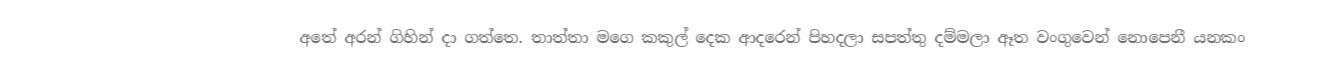අතේ අරන් ගිහින් දා ගත්තෙ. තාත්තා මගෙ කකුල් දෙක ආදරෙන් පිහදලා සපත්තු දම්මලා ඈත වංගුවෙන් නොපෙනී යනකං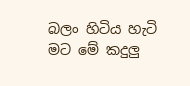බලං හිටිය හැටි මට මේ කදුලු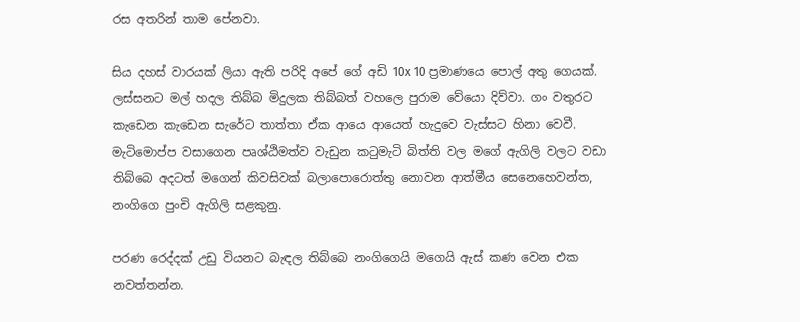රස අතරින් තාම පේනවා.

සිය දහස් වාරයක් ලියා ඇති පරිදි අපේ ගේ අඩි 10x 10 ප්‍රමාණයෙ පොල් අතු ගෙයක්. ලස්සනට මල් හදල තිබ්බ මිදුලක තිබ්බත් වහලෙ පුරාම වේයො දිව්වා. ගං වතුරට කැඩෙන කැඩෙන සැරේට තාත්තා ඒක ආයෙ ආයෙත් හැදුවෙ වැස්සට හිනා වෙවී. මැටිමොප්ප වසාගෙන පෘශ්ඨිමත්ව වැඩුන කටුමැටි බිත්ති වල මගේ ඇගිලි වලට වඩා තිබ්බෙ අදටත් මගෙන් කිවසිවක් බලාපොරොත්තු නොවන ආත්මීය සෙනෙහෙවන්ත, නංගිගෙ පුංචි ඇගිලි සළකුනු.

පරණ රෙද්දක් උඩු වියනට බැඳල තිබ්බෙ නංගිගෙයි මගෙයි ඇස් කණ වෙන එක නවත්තන්න.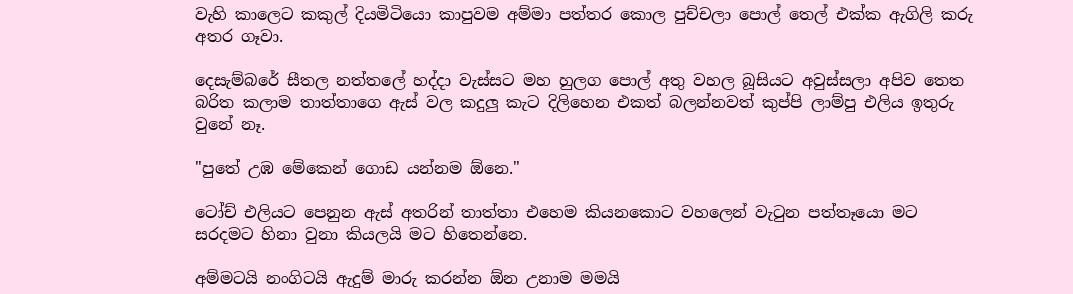වැහි කාලෙට කකුල් දියමිටියො කාපුවම අම්මා පත්තර කොල පුච්චලා පොල් තෙල් එක්ක ඇගිලි කරු අතර ගෑවා.

දෙසැම්බරේ සීතල නත්තලේ හද්දා වැස්සට මහ හුලග පොල් අතු වහල බූසියට අවුස්සලා අපිව තෙත බරිත කලාම තාත්තාගෙ ඇස් වල කදුලු කැට දිලිහෙන එකත් බලන්නවත් කුප්පි ලාම්පු එලිය ඉතුරු වුනේ නෑ.

"පුතේ උඹ මේකෙන් ගොඩ යන්නම ඕනෙ."

ටෝච් එලියට පෙනුන ඇස් අතරින් තාත්තා එහෙම කියනකොට වහලෙන් වැටුන පත්තෑයො මට සරදමට හිනා වුනා කියලයි මට හිතෙන්නෙ.

අම්මටයි නංගිටයි ඇදුම් මාරු කරන්න ඕන උනාම මමයි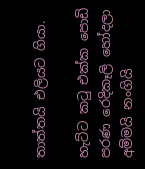තාත්තයි එලියට ගියා.

හැට්ට කටු එක්ක පොඩි පරණ රෙදිකෑලි හෝදලා අම්මයි නංගියි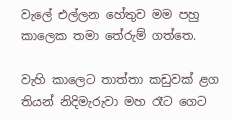වැලේ එල්ලන හේතුව මම පහු කාලෙක තමා තේරුම් ගත්තෙ.

වැහි කාලෙට තාත්තා කඩුවක් ළග තියන් නිදිමැරුවා මහ රෑට ගෙට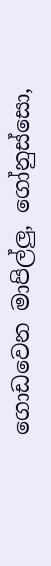ගොඩවෙන මාපිල්ලු, ගෝනුස්සො,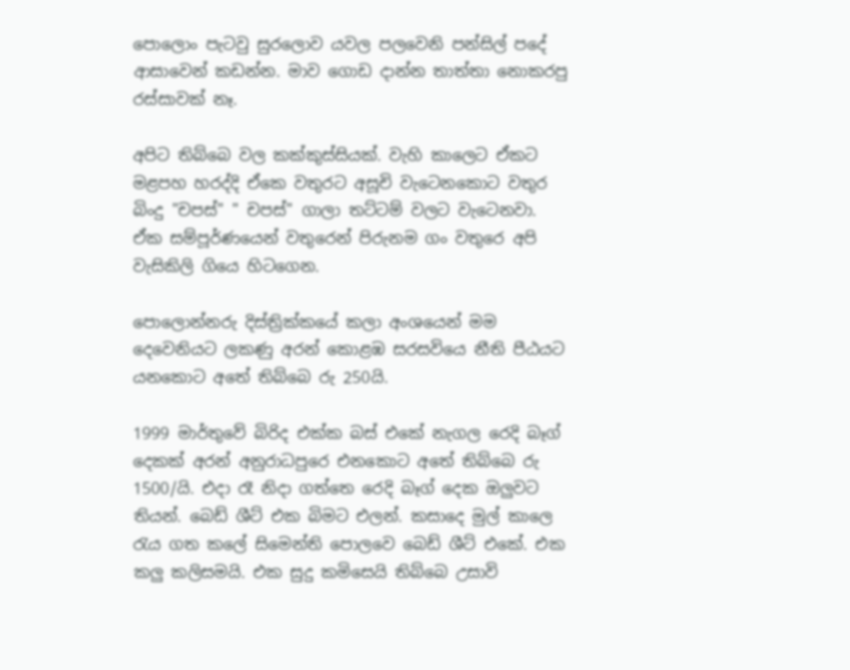පොලොං පැටවු සුරලොව යවල පලවෙනි පන්සිල් පදේ ආසාවෙන් කඩන්න. මාව ගොඩ දාන්න තාත්තා නොකරපු රස්සාවක් නෑ.

අපිට තිබ්බෙ වල කක්කුස්සියක්. වැහි කාලෙට ඒකට මළපහ හරද්දි ඒකෙ වතුරට අසූචි වැටෙනකොට වතුර බිංදු "චපස්" " චපස්" ගාලා තට්ටම් වලට වැටෙනවා. ඒක සම්පූර්ණයෙන් වතුරෙන් පිරුනම ගං වතුරෙ අපි වැසිකිලි ගියෙ හිටගෙන.

පොලොන්නරු දිස්ත්‍රික්කයේ කලා අංශයෙන් මම දෙවෙනියට ලකණු අරන් කොළඹ සරසවියෙ නීති පීඨයට යනකොට අතේ තිබ්බෙ රු 250යි.

1999 මාර්තුවේ බිරිද එක්ක බස් එකේ නැගල රෙදි බෑග් දෙකක් අරන් අනුරාධපුරෙ එනකොට අතේ තිබ්බෙ රු 1500/යි. එදා රෑ නිදා ගත්තෙ රෙදි බෑග් දෙක ඔලුවට තියන්. බෙඩ් ශීට් එක බිමට එලන්. කසාදෙ මුල් කාලෙ රැය ගත කලේ සිමෙන්ති පොලවෙ බෙඩ් ශීට් එකේ. එක කලු කලිසමයි. එක සුදු කමිසෙයි තිබ්බෙ උසාවි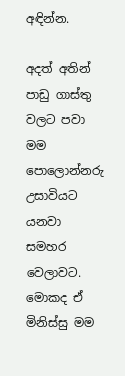අඳින්න.

අදත් අතින් පාඩු ගාස්තු වලට පවා මම පොලොන්නරු උසාවියට යනවා සමහර වෙලාවට. මොකද ඒ මිනිස්සු මම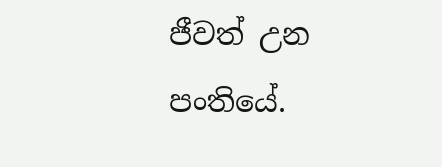ජීවත් උන පංතියේ.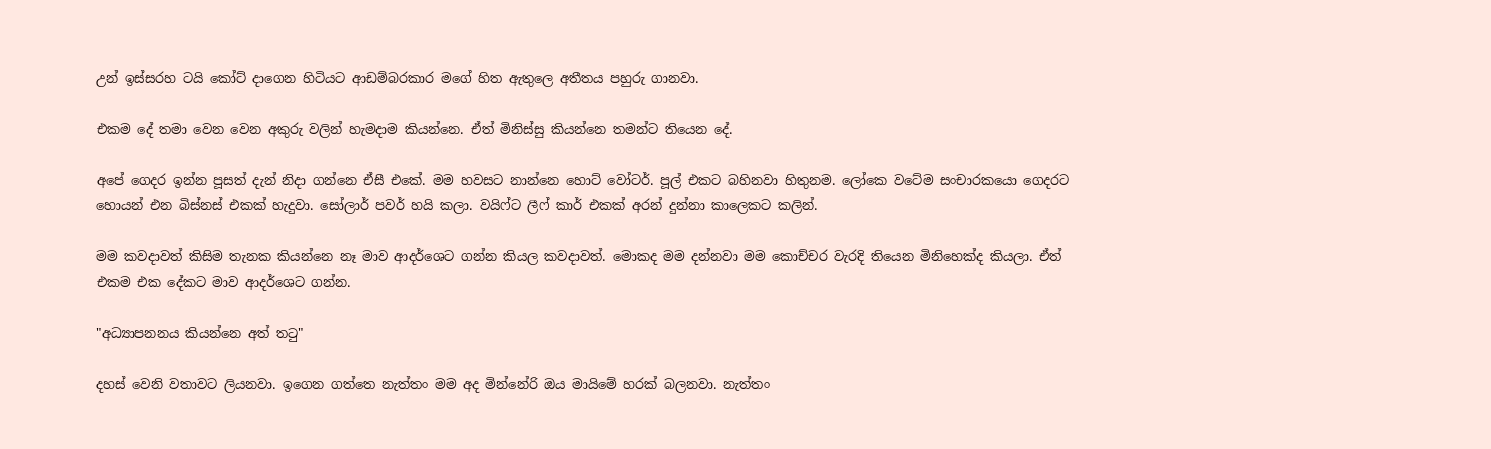උන් ඉස්සරහ ටයි කෝට් දාගෙන හිටියට ආඩම්බරකාර මගේ හිත ඇතුලෙ අතීතය පහුරු ගානවා.

එකම දේ තමා වෙන වෙන අකුරු වලින් හැමදාම කියන්නෙ. ඒත් මිනිස්සු කියන්නෙ තමන්ට තියෙන දේ.

අපේ ගෙදර ඉන්න පූසත් දැන් නිදා ගන්නෙ ඒසී එකේ. මම හවසට නාන්නෙ හොට් වෝටර්. පූල් එකට බහිනවා හිතුනම. ලෝකෙ වටේම සංචාරකයො ගෙදරට හොයන් එන බිස්නස් එකක් හැදුවා. සෝලාර් පවර් හයි කලා. වයිෆ්ට ලීෆ් කාර් එකක් අරන් දුන්නා කාලෙකට කලින්.

මම කවදාවත් කිසිම තැනක කියන්නෙ නෑ මාව ආදර්ශෙට ගන්න කියල කවදාවත්. මොකද මම දන්නවා මම කොච්චර වැරදි තියෙන මිනිහෙක්ද කියලා. ඒත් එකම එක දේකට මාව ආදර්ශෙට ගන්න.

"අධ්‍යාපනනය කියන්නෙ අත් තටු"

දහස් වෙනි වතාවට ලියනවා. ඉගෙන ගත්තෙ නැත්තං මම අද මින්නේරි ඔය මායිමේ හරක් බලනවා. නැත්‍තං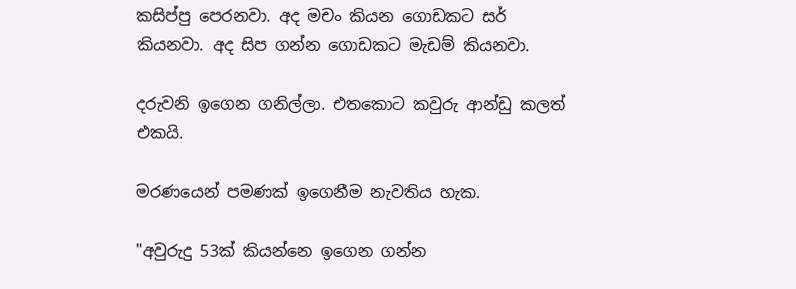කසිප්පු පෙරනවා. අද මචං කියන ගොඩකට සර් කියනවා. අද සිප ගන්න ගොඩකට මැඩම් කියනවා.

දරුවනි ඉගෙන ගනිල්ලා. එතකොට කවුරු ආන්ඩු කලත් එකයි.

මරණයෙන් පමණක් ඉගෙනීම නැවතිය හැක.

"අවුරුදු 53ක් කියන්නෙ ඉගෙන ගන්න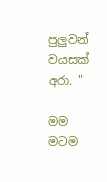පුලුවන් වයසක් අරා. "

මම මටම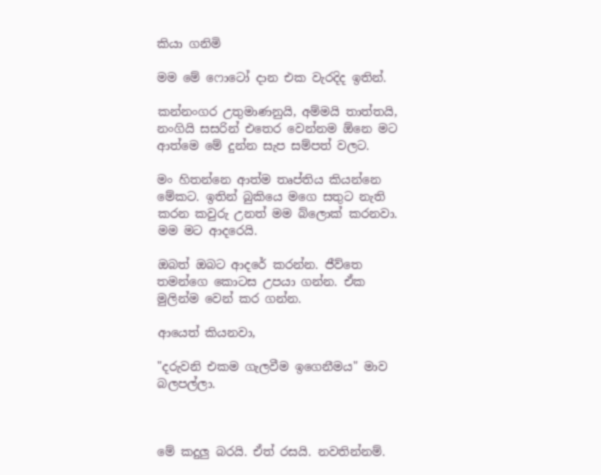කියා ගනිමි

මම මේ ෆොටෝ දාන එක වැරදිද ඉතින්.

කන්නංගර උතුමාණනුයි, අම්මයි තාත්තයි, නංගියි සසරින් එතෙර වෙන්නම ඕනෙ මට ආත්මෙ මේ දුන්න සැප සම්පත් වලට.

මං හිතන්නෙ ආත්ම තෘප්තිය කියන්නෙ මේකට. ඉතින් බුකියෙ මගෙ සතුට නැති කරන කවුරු උනත් මම බ්ලොක් කරනවා. මම මට ආදරෙයි.

ඔබත් ඔබට ආදරේ කරන්න. ජීව්තෙ තමන්ගෙ කොටස උපයා ගන්න. ඒක මුලින්ම වෙන් කර ගන්න.

ආයෙත් කියනවා,

"දරුවනි එකම ගැලවීම ඉගෙනීමය" මාව බලපල්ලා.



මේ කදුලු බරයි. ඒත් රසයි. නවතින්නම්.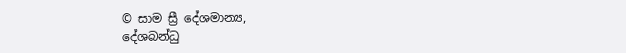© සාම ස්‍රී දේශමාන්‍ය,
දේශබන්ධු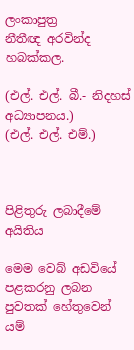ලංකාපුත්‍ර
නීතීඥ අරවින්ද හබක්කල.

(එල්. එල්. බී.- නිදහස් අධ්‍යාපනය.)
(එල්. එල්. එම්.)



පිළිතුරු ලබාදීමේ අයිතිය

මෙම වෙබ් අඩවියේ පළකරනු ලබන පුවතක් හේතුවෙන් යම්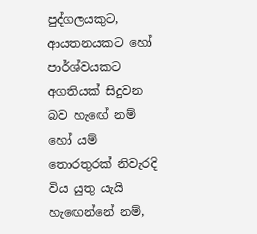පුද්ගලයකුට, ආයතනයකට හෝ පාර්ශ්වයකට අගතියක් සිදුවන බව හැඟේ නම් හෝ යම් තොරතුරක් නිවැරදි විය යුතු යැයි හැඟෙන්නේ නම්,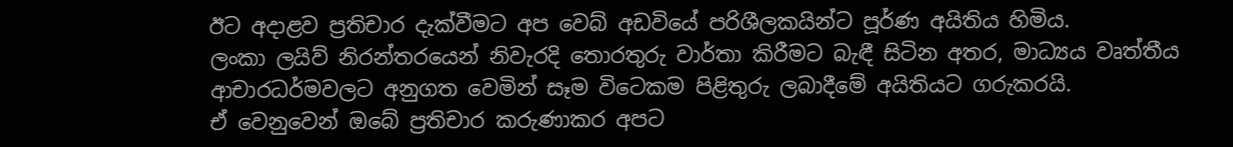ඊට අදාළව ප්‍රතිචාර දැක්වීමට අප වෙබ් අඩවියේ පරිශීලකයින්ට පූර්ණ අයිතිය හිමිය.
ලංකා ලයිව් නිරන්තරයෙන් නිවැරදි තොරතුරු වාර්තා කිරීමට බැඳී සිටින අතර, මාධ්‍යය වෘත්තීය ආචාරධර්මවලට අනුගත වෙමින් සෑම විටෙකම පිළිතුරු ලබාදීමේ අයිතියට ගරුකරයි.
ඒ වෙනුවෙන් ඔබේ ප්‍රතිචාර කරුණාකර අපට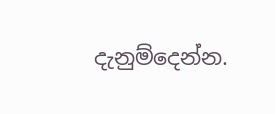දැනුම්දෙන්න.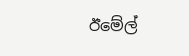ඊමේල්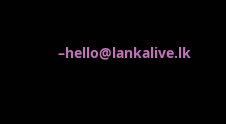–hello@lankalive.lk